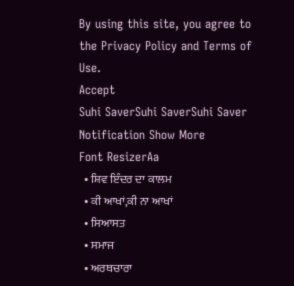By using this site, you agree to the Privacy Policy and Terms of Use.
Accept
Suhi SaverSuhi SaverSuhi Saver
Notification Show More
Font ResizerAa
  • ਸ਼ਿਵ ਇੰਦਰ ਦਾ ਕਾਲਮ
  • ਕੀ ਆਖਾਂ,ਕੀ ਨਾ ਆਖਾਂ
  • ਸਿਆਸਤ
  • ਸਮਾਜ
  • ਅਰਥਚਾਰਾ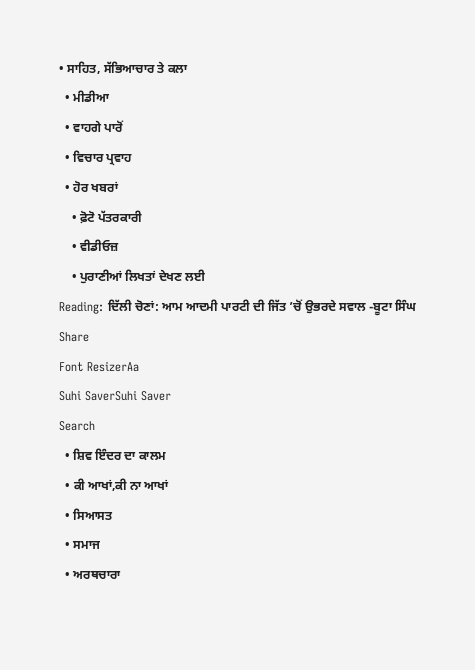• ਸਾਹਿਤ, ਸੱਭਿਆਚਾਰ ਤੇ ਕਲਾ
  • ਮੀਡੀਆ
  • ਵਾਹਗੇ ਪਾਰੋਂ
  • ਵਿਚਾਰ ਪ੍ਰਵਾਹ
  • ਹੋਰ ਖਬਰਾਂ
    • ਫ਼ੋਟੋ ਪੱਤਰਕਾਰੀ
    • ਵੀਡੀਓਜ਼
    • ਪੁਰਾਣੀਆਂ ਲਿਖਤਾਂ ਦੇਖਣ ਲਈ
Reading: ਦਿੱਲੀ ਚੋਣਾਂ: ਆਮ ਆਦਮੀ ਪਾਰਟੀ ਦੀ ਜਿੱਤ ’ਚੋਂ ਉਭਰਦੇ ਸਵਾਲ -ਬੂਟਾ ਸਿੰਘ
Share
Font ResizerAa
Suhi SaverSuhi Saver
Search
  • ਸ਼ਿਵ ਇੰਦਰ ਦਾ ਕਾਲਮ
  • ਕੀ ਆਖਾਂ,ਕੀ ਨਾ ਆਖਾਂ
  • ਸਿਆਸਤ
  • ਸਮਾਜ
  • ਅਰਥਚਾਰਾ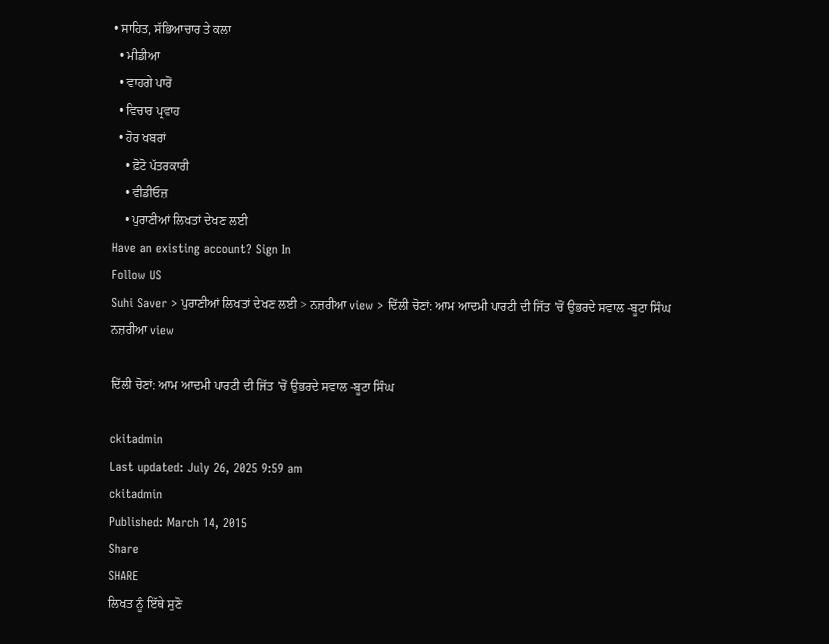• ਸਾਹਿਤ, ਸੱਭਿਆਚਾਰ ਤੇ ਕਲਾ
  • ਮੀਡੀਆ
  • ਵਾਹਗੇ ਪਾਰੋਂ
  • ਵਿਚਾਰ ਪ੍ਰਵਾਹ
  • ਹੋਰ ਖਬਰਾਂ
    • ਫ਼ੋਟੋ ਪੱਤਰਕਾਰੀ
    • ਵੀਡੀਓਜ਼
    • ਪੁਰਾਣੀਆਂ ਲਿਖਤਾਂ ਦੇਖਣ ਲਈ
Have an existing account? Sign In
Follow US
Suhi Saver > ਪੁਰਾਣੀਆਂ ਲਿਖਤਾਂ ਦੇਖਣ ਲਈ > ਨਜ਼ਰੀਆ view > ਦਿੱਲੀ ਚੋਣਾਂ: ਆਮ ਆਦਮੀ ਪਾਰਟੀ ਦੀ ਜਿੱਤ ’ਚੋਂ ਉਭਰਦੇ ਸਵਾਲ -ਬੂਟਾ ਸਿੰਘ
ਨਜ਼ਰੀਆ view

ਦਿੱਲੀ ਚੋਣਾਂ: ਆਮ ਆਦਮੀ ਪਾਰਟੀ ਦੀ ਜਿੱਤ ’ਚੋਂ ਉਭਰਦੇ ਸਵਾਲ -ਬੂਟਾ ਸਿੰਘ

ckitadmin
Last updated: July 26, 2025 9:59 am
ckitadmin
Published: March 14, 2015
Share
SHARE
ਲਿਖਤ ਨੂੰ ਇੱਥੇ ਸੁਣੋ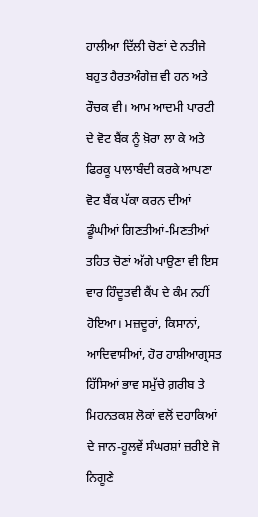ਹਾਲੀਆ ਦਿੱਲੀ ਚੋਣਾਂ ਦੇ ਨਤੀਜੇ ਬਹੁਤ ਹੈਰਤਅੰਗੇਜ਼ ਵੀ ਹਨ ਅਤੇ ਰੌਚਕ ਵੀ। ਆਮ ਆਦਮੀ ਪਾਰਟੀ ਦੇ ਵੋਟ ਬੈਂਕ ਨੂੰ ਖ਼ੋਰਾ ਲਾ ਕੇ ਅਤੇ ਫਿਰਕੂ ਪਾਲਾਬੰਦੀ ਕਰਕੇ ਆਪਣਾ ਵੋਟ ਬੈਂਕ ਪੱਕਾ ਕਰਨ ਦੀਆਂ ਡੂੰਘੀਆਂ ਗਿਣਤੀਆਂ-ਮਿਣਤੀਆਂ ਤਹਿਤ ਚੋਣਾਂ ਅੱਗੇ ਪਾਉਣਾ ਵੀ ਇਸ ਵਾਰ ਹਿੰਦੂਤਵੀ ਕੈਂਪ ਦੇ ਕੰਮ ਨਹੀਂ ਹੋਇਆ। ਮਜ਼ਦੂਰਾਂ, ਕਿਸਾਨਾਂ, ਆਦਿਵਾਸੀਆਂ, ਹੋਰ ਹਾਸ਼ੀਆਗ੍ਰਸਤ ਹਿੱਸਿਆਂ ਭਾਵ ਸਮੁੱਚੇ ਗ਼ਰੀਬ ਤੇ ਮਿਹਨਤਕਸ਼ ਲੋਕਾਂ ਵਲੋਂ ਦਹਾਕਿਆਂ ਦੇ ਜਾਨ-ਹੂਲਵੇਂ ਸੰਘਰਸ਼ਾਂ ਜ਼ਰੀਏ ਜੋ ਨਿਗੂਣੇ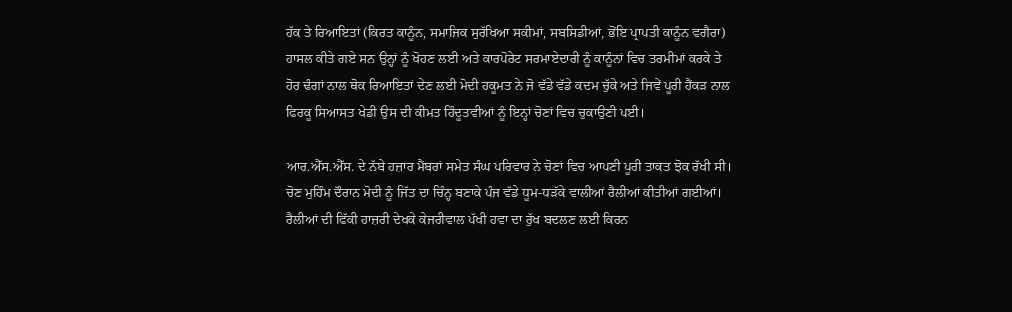ਹੱਕ ਤੇ ਰਿਆਇਤਾਂ (ਕਿਰਤ ਕਾਨੂੰਨ, ਸਮਾਜਿਕ ਸੁਰੱਖਿਆ ਸਕੀਮਾਂ, ਸਬਸਿਡੀਆਂ, ਭੋਂਇ ਪ੍ਰਾਪਤੀ ਕਾਨੂੰਨ ਵਗੈਰਾ) ਹਾਸਲ ਕੀਤੇ ਗਏ ਸਨ ਉਨ੍ਹਾਂ ਨੂੰ ਖੋਹਣ ਲਈ ਅਤੇ ਕਾਰਪੋਰੇਟ ਸਰਮਾਏਦਾਰੀ ਨੂੰ ਕਾਨੂੰਨਾਂ ਵਿਚ ਤਰਮੀਮਾਂ ਕਰਕੇ ਤੇ ਹੋਰ ਢੰਗਾਂ ਨਾਲ ਥੋਕ ਰਿਆਇਤਾਂ ਦੇਣ ਲਈ ਮੋਦੀ ਹਕੂਮਤ ਨੇ ਜੋ ਵੱਡੇ ਵੱਡੇ ਕਦਮ ਚੁੱਕੇ ਅਤੇ ਜਿਵੇਂ ਪੂਰੀ ਹੈਂਕੜ ਨਾਲ ਫਿਰਕੂ ਸਿਆਸਤ ਖੇਡੀ ਉਸ ਦੀ ਕੀਮਤ ਹਿੰਦੂਤਵੀਆਂ ਨੂੰ ਇਨ੍ਹਾਂ ਚੋਣਾਂ ਵਿਚ ਚੁਕਾਉਣੀ ਪਈ।

ਆਰ.ਐੱਸ.ਐੱਸ. ਦੇ ਨੱਬੇ ਹਜ਼ਾਰ ਮੈਂਬਰਾਂ ਸਮੇਤ ਸੰਘ ਪਰਿਵਾਰ ਨੇ ਚੋਣਾਂ ਵਿਚ ਆਪਣੀ ਪੂਰੀ ਤਾਕਤ ਝੋਕ ਰੱਖੀ ਸੀ। ਚੋਣ ਮੁਹਿੰਮ ਦੌਰਾਨ ਮੋਦੀ ਨੂੰ ਜਿੱਤ ਦਾ ਚਿੰਨ੍ਹ ਬਣਾਕੇ ਪੰਜ ਵੱਡੇ ਧੂਮ-ਧੜੱਕੇ ਵਾਲੀਆਂ ਰੈਲੀਆਂ ਕੀਤੀਆਂ ਗਈਆਂ। ਰੈਲੀਆਂ ਦੀ ਫਿੱਕੀ ਹਾਜ਼ਰੀ ਦੇਖਕੇ ਕੇਜਰੀਵਾਲ ਪੱਖੀ ਹਵਾ ਦਾ ਰੁੱਖ ਬਦਲਣ ਲਈ ਕਿਰਨ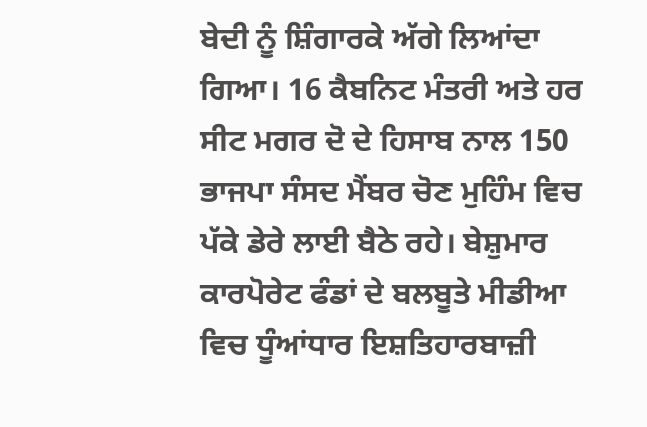ਬੇਦੀ ਨੂੰ ਸ਼ਿੰਗਾਰਕੇ ਅੱਗੇ ਲਿਆਂਦਾ ਗਿਆ। 16 ਕੈਬਨਿਟ ਮੰਤਰੀ ਅਤੇ ਹਰ ਸੀਟ ਮਗਰ ਦੋ ਦੇ ਹਿਸਾਬ ਨਾਲ 150 ਭਾਜਪਾ ਸੰਸਦ ਮੈਂਬਰ ਚੋਣ ਮੁਹਿੰਮ ਵਿਚ ਪੱਕੇ ਡੇਰੇ ਲਾਈ ਬੈਠੇ ਰਹੇ। ਬੇਸ਼ੁਮਾਰ ਕਾਰਪੋਰੇਟ ਫੰਡਾਂ ਦੇ ਬਲਬੂਤੇ ਮੀਡੀਆ ਵਿਚ ਧੂੰਆਂਧਾਰ ਇਸ਼ਤਿਹਾਰਬਾਜ਼ੀ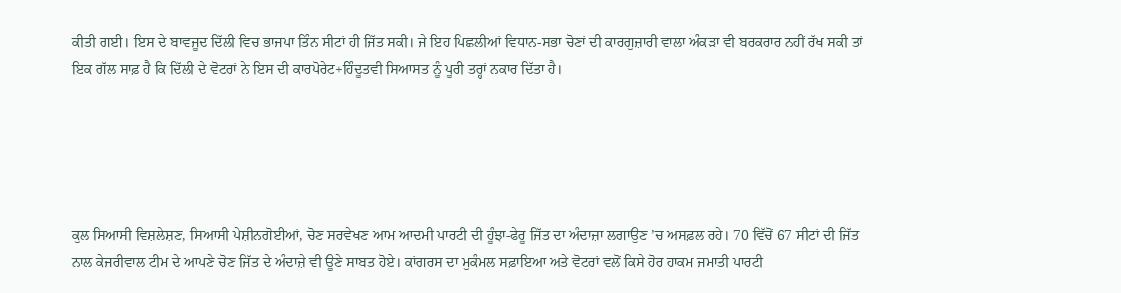ਕੀਤੀ ਗਈ। ਇਸ ਦੇ ਬਾਵਜੂਦ ਦਿੱਲੀ ਵਿਚ ਭਾਜਪਾ ਤਿੰਨ ਸੀਟਾਂ ਹੀ ਜਿੱਤ ਸਕੀ। ਜੇ ਇਹ ਪਿਛਲੀਆਂ ਵਿਧਾਨ-ਸਭਾ ਚੋਣਾਂ ਦੀ ਕਾਰਗੁਜ਼ਾਰੀ ਵਾਲਾ ਅੰਕੜਾ ਵੀ ਬਰਕਰਾਰ ਨਹੀਂ ਰੱਖ ਸਕੀ ਤਾਂ ਇਕ ਗੱਲ ਸਾਫ਼ ਹੈ ਕਿ ਦਿੱਲੀ ਦੇ ਵੋਟਰਾਂ ਨੇ ਇਸ ਦੀ ਕਾਰਪੋਰੇਟ+ਹਿੰਦੂਤਵੀ ਸਿਆਸਤ ਨੂੰ ਪੂਰੀ ਤਰ੍ਹਾਂ ਨਕਾਰ ਦਿੱਤਾ ਹੈ।





ਕੁਲ ਸਿਆਸੀ ਵਿਸ਼ਲੇਸ਼ਣ, ਸਿਆਸੀ ਪੇਸ਼ੀਨਗੋਈਆਂ, ਚੋਣ ਸਰਵੇਖਣ ਆਮ ਆਦਮੀ ਪਾਰਟੀ ਦੀ ਹੂੰਝਾ-ਫੇਰੂ ਜਿੱਤ ਦਾ ਅੰਦਾਜ਼ਾ ਲਗਾਉਣ ’ਚ ਅਸਫ਼ਲ ਰਹੇ। 70 ਵਿੱਚੋਂ 67 ਸੀਟਾਂ ਦੀ ਜਿੱਤ ਨਾਲ ਕੇਜਰੀਵਾਲ ਟੀਮ ਦੇ ਆਪਣੇ ਚੋਣ ਜਿੱਤ ਦੇ ਅੰਦਾਜ਼ੇ ਵੀ ਊਣੇ ਸਾਬਤ ਹੋਏ। ਕਾਂਗਰਸ ਦਾ ਮੁਕੰਮਲ ਸਫ਼ਾਇਆ ਅਤੇ ਵੋਟਰਾਂ ਵਲੋਂ ਕਿਸੇ ਹੋਰ ਹਾਕਮ ਜਮਾਤੀ ਪਾਰਟੀ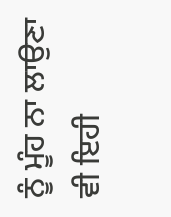ਨੂੰ ਮੂੰਹ ਨਾ ਲਾਉਣਾ ਵੀ ਇਹੀ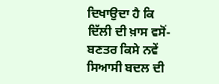ਦਿਖਾਉਦਾ ਹੈ ਕਿ ਦਿੱਲੀ ਦੀ ਖ਼ਾਸ ਵਸੋਂ-ਬਣਤਰ ਕਿਸੇ ਨਵੇਂ ਸਿਆਸੀ ਬਦਲ ਦੀ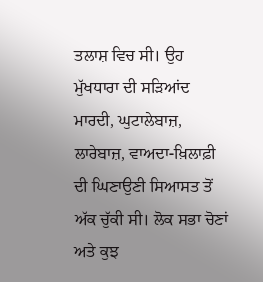ਤਲਾਸ਼ ਵਿਚ ਸੀ। ਉਹ ਮੁੱਖਧਾਰਾ ਦੀ ਸੜਿਆਂਦ ਮਾਰਦੀ, ਘੁਟਾਲੇਬਾਜ਼, ਲਾਰੇਬਾਜ਼, ਵਾਅਦਾ-ਖ਼ਿਲਾਫ਼ੀ ਦੀ ਘਿਣਾਉਣੀ ਸਿਆਸਤ ਤੋਂ ਅੱਕ ਚੁੱਕੀ ਸੀ। ਲੋਕ ਸਭਾ ਚੋਣਾਂ ਅਤੇ ਕੁਝ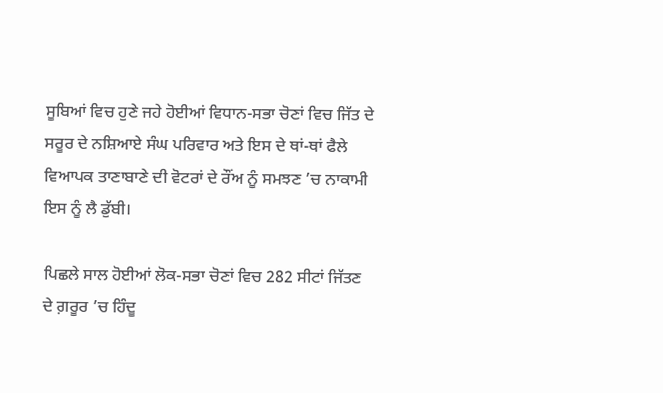ਸੂਬਿਆਂ ਵਿਚ ਹੁਣੇ ਜਹੇ ਹੋਈਆਂ ਵਿਧਾਨ-ਸਭਾ ਚੋਣਾਂ ਵਿਚ ਜਿੱਤ ਦੇ ਸਰੂਰ ਦੇ ਨਸ਼ਿਆਏ ਸੰਘ ਪਰਿਵਾਰ ਅਤੇ ਇਸ ਦੇ ਥਾਂ-ਥਾਂ ਫੈਲੇ ਵਿਆਪਕ ਤਾਣਾਬਾਣੇ ਦੀ ਵੋਟਰਾਂ ਦੇ ਰੌਂਅ ਨੂੰ ਸਮਝਣ ’ਚ ਨਾਕਾਮੀ ਇਸ ਨੂੰ ਲੈ ਡੁੱਬੀ।

ਪਿਛਲੇ ਸਾਲ ਹੋਈਆਂ ਲੋਕ-ਸਭਾ ਚੋਣਾਂ ਵਿਚ 282 ਸੀਟਾਂ ਜਿੱਤਣ ਦੇ ਗ਼ਰੂਰ ’ਚ ਹਿੰਦੂ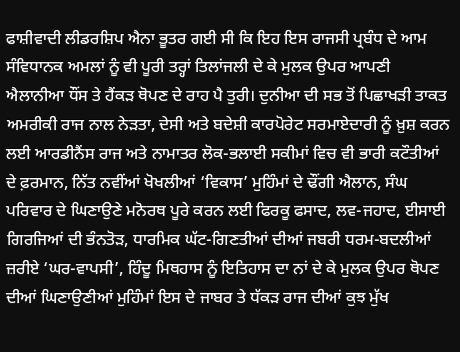ਫਾਸ਼ੀਵਾਦੀ ਲੀਡਰਸ਼ਿਪ ਐਨਾ ਭੂਤਰ ਗਈ ਸੀ ਕਿ ਇਹ ਇਸ ਰਾਜਸੀ ਪ੍ਰਬੰਧ ਦੇ ਆਮ ਸੰਵਿਧਾਨਕ ਅਮਲਾਂ ਨੂੰ ਵੀ ਪੂਰੀ ਤਰ੍ਹਾਂ ਤਿਲਾਂਜਲੀ ਦੇ ਕੇ ਮੁਲਕ ਉਪਰ ਆਪਣੀ ਐਲਾਨੀਆ ਧੌਂਸ ਤੇ ਹੈਂਕੜ ਥੋਪਣ ਦੇ ਰਾਹ ਪੈ ਤੁਰੀ। ਦੁਨੀਆ ਦੀ ਸਭ ਤੋਂ ਪਿਛਾਖੜੀ ਤਾਕਤ ਅਮਰੀਕੀ ਰਾਜ ਨਾਲ ਨੇੜਤਾ, ਦੇਸੀ ਅਤੇ ਬਦੇਸ਼ੀ ਕਾਰਪੋਰੇਟ ਸਰਮਾਏਦਾਰੀ ਨੂੰ ਖ਼ੁਸ਼ ਕਰਨ ਲਈ ਆਰਡੀਨੈਂਸ ਰਾਜ ਅਤੇ ਨਾਮਾਤਰ ਲੋਕ-ਭਲਾਈ ਸਕੀਮਾਂ ਵਿਚ ਵੀ ਭਾਰੀ ਕਟੌਤੀਆਂ ਦੇ ਫ਼ਰਮਾਨ, ਨਿੱਤ ਨਵੀਂਆਂ ਖੋਖਲੀਆਂ ‘ਵਿਕਾਸ’ ਮੁਹਿੰਮਾਂ ਦੇ ਢੌਂਗੀ ਐਲਾਨ, ਸੰਘ ਪਰਿਵਾਰ ਦੇ ਘਿਣਾਉਣੇ ਮਨੋਰਥ ਪੂਰੇ ਕਰਨ ਲਈ ਫਿਰਕੂ ਫਸਾਦ, ਲਵ-ਜਹਾਦ, ਈਸਾਈ ਗਿਰਜਿਆਂ ਦੀ ਭੰਨਤੋੜ, ਧਾਰਮਿਕ ਘੱਟ-ਗਿਣਤੀਆਂ ਦੀਆਂ ਜਬਰੀ ਧਰਮ-ਬਦਲੀਆਂ ਜ਼ਰੀਏ ‘ਘਰ-ਵਾਪਸੀ’, ਹਿੰਦੂ ਮਿਥਹਾਸ ਨੂੰ ਇਤਿਹਾਸ ਦਾ ਨਾਂ ਦੇ ਕੇ ਮੁਲਕ ਉਪਰ ਥੋਪਣ ਦੀਆਂ ਘਿਣਾਉਣੀਆਂ ਮੁਹਿੰਮਾਂ ਇਸ ਦੇ ਜਾਬਰ ਤੇ ਧੱਕੜ ਰਾਜ ਦੀਆਂ ਕੁਝ ਮੁੱਖ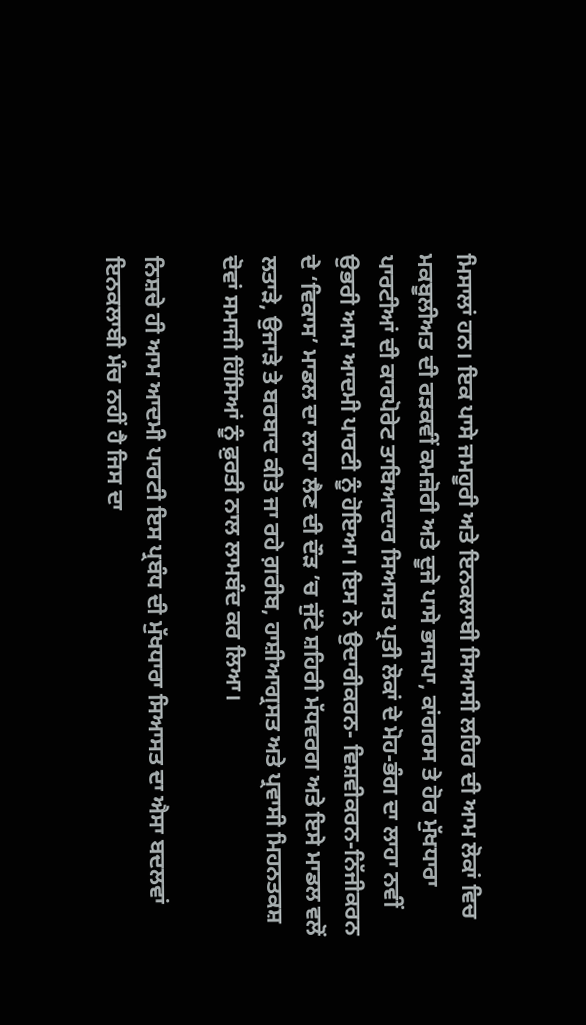ਮਿਸਾਲਾਂ ਹਨ। ਇਕ ਪਾਸੇ ਜਮਹੂਰੀ ਅਤੇ ਇਨਕਲਾਬੀ ਸਿਆਸੀ ਲਹਿਰ ਦੀ ਆਮ ਲੋਕਾਂ ਵਿਚ ਮਕਬੂਲੀਅਤ ਦੀ ਰੜਕਵੀਂ ਕਮਜ਼ੋਰੀ ਅਤੇ ਦੂਜੇ ਪਾਸੇ ਭਾਜਪਾ, ਕਾਂਗਰਸ ਤੇ ਹੋਰ ਮੁੱਖਧਾਰਾ ਪਾਰਟੀਆਂ ਦੀ ਕਾਰਪੋਰੇਟ ਤਾਬਿਆਦਾਰ ਸਿਆਸਤ ਪ੍ਰਤੀ ਲੋਕਾਂ ਦੇ ਮੋਹ-ਭੰਗ ਦਾ ਲਾਹਾ ਨਵੀਂ ਉਭਰੀ ਆਮ ਆਦਮੀ ਪਾਰਟੀ ਨੂੰ ਹੋਇਆ। ਇਸ ਨੇ ਉਦਾਰੀਕਰਨ- ਵਿਸ਼ਵੀਕਰਨ-ਨਿੱਜੀਕਰਨ ਦੇ ‘ਵਿਕਾਸ’ ਮਾਡਲ ਦਾ ਲਾਹਾ ਲੈਣ ਦੀ ਦੌੜ ’ਚ ਜੁੱਟੇ ਸ਼ਹਿਰੀ ਮੱਧਵਰਗ ਅਤੇ ਇਸੇ ਮਾਡਲ ਵਲੋਂ ਲਤਾੜੇ, ਉਜਾੜੇ ਤੇ ਬਰਬਾਦ ਕੀਤੇ ਜਾ ਰਹੇ ਗ਼ਰੀਬ, ਹਾਸ਼ੀਆਗ੍ਰਸਤ ਅਤੇ ਪ੍ਰਵਾਸੀ ਮਿਹਨਤਕਸ਼ ਦੋਵਾਂ ਸਮਾਜੀ ਹਿੱਸਿਆਂ ਨੂੰ ਫ਼ੁਰਤੀ ਨਾਲ ਲਾਮਬੰਦ ਕਰ ਲਿਆ।

ਨਿਸ਼ਚੇ ਹੀ ਆਮ ਆਦਮੀ ਪਾਰਟੀ ਇਸ ਪ੍ਰਬੰਧ ਦੀ ਮੁੱਖਧਾਰਾ ਸਿਆਸਤ ਦਾ ਐਸਾ ਬਦਲਵਾਂ ਇਨਕਲਾਬੀ ਮੰਚ ਨਹੀਂ ਹੈ ਜਿਸ ਦਾ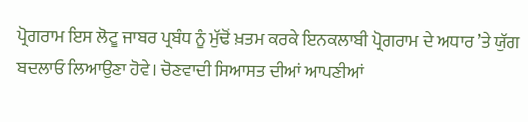ਪ੍ਰੋਗਰਾਮ ਇਸ ਲੋਟੂ ਜਾਬਰ ਪ੍ਰਬੰਧ ਨੂੰ ਮੁੱਢੋਂ ਖ਼ਤਮ ਕਰਕੇ ਇਨਕਲਾਬੀ ਪ੍ਰੋਗਰਾਮ ਦੇ ਅਧਾਰ ’ਤੇ ਯੁੱਗ ਬਦਲਾਓ ਲਿਆਉਣਾ ਹੋਵੇ। ਚੋਣਵਾਦੀ ਸਿਆਸਤ ਦੀਆਂ ਆਪਣੀਆਂ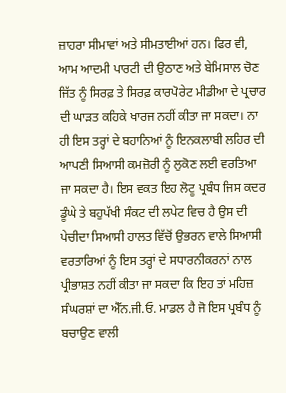ਜ਼ਾਹਰਾ ਸੀਮਾਵਾਂ ਅਤੇ ਸੀਮਤਾਈਆਂ ਹਨ। ਫਿਰ ਵੀ, ਆਮ ਆਦਮੀ ਪਾਰਟੀ ਦੀ ਉਠਾਣ ਅਤੇ ਬੇਮਿਸਾਲ ਚੋਣ ਜਿੱਤ ਨੂੰ ਸਿਰਫ਼ ਤੇ ਸਿਰਫ਼ ਕਾਰਪੋਰੇਟ ਮੀਡੀਆ ਦੇ ਪ੍ਰਚਾਰ ਦੀ ਘਾੜਤ ਕਹਿਕੇ ਖਾਰਜ ਨਹੀਂ ਕੀਤਾ ਜਾ ਸਕਦਾ। ਨਾ ਹੀ ਇਸ ਤਰ੍ਹਾਂ ਦੇ ਬਹਾਨਿਆਂ ਨੂੰ ਇਨਕਲਾਬੀ ਲਹਿਰ ਦੀ ਆਪਣੀ ਸਿਆਸੀ ਕਮਜ਼ੋਰੀ ਨੂੰ ਲੁਕੋਣ ਲਈ ਵਰਤਿਆ ਜਾ ਸਕਦਾ ਹੈ। ਇਸ ਵਕਤ ਇਹ ਲੋਟੂ ਪ੍ਰਬੰਧ ਜਿਸ ਕਦਰ ਡੂੰਘੇ ਤੇ ਬਹੁਪੱਖੀ ਸੰਕਟ ਦੀ ਲਪੇਟ ਵਿਚ ਹੈ ਉਸ ਦੀ ਪੇਚੀਦਾ ਸਿਆਸੀ ਹਾਲਤ ਵਿੱਚੋਂ ਉਭਰਨ ਵਾਲੇ ਸਿਆਸੀ ਵਰਤਾਰਿਆਂ ਨੂੰ ਇਸ ਤਰ੍ਹਾਂ ਦੇ ਸਧਾਰਨੀਕਰਨਾਂ ਨਾਲ ਪ੍ਰੀਭਾਸ਼ਤ ਨਹੀਂ ਕੀਤਾ ਜਾ ਸਕਦਾ ਕਿ ਇਹ ਤਾਂ ਮਹਿਜ਼ ਸੰਘਰਸ਼ਾਂ ਦਾ ਐੱਨ.ਜੀ.ਓ. ਮਾਡਲ ਹੈ ਜੋ ਇਸ ਪ੍ਰਬੰਧ ਨੂੰ ਬਚਾਉਣ ਵਾਲੀ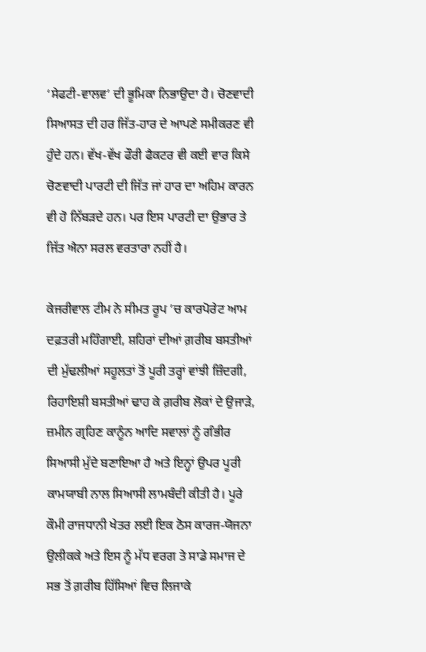‘ਸੇਫਟੀ-ਵਾਲਵ’ ਦੀ ਭੂਮਿਕਾ ਨਿਭਾਉਦਾ ਹੈ। ਚੋਣਵਾਦੀ ਸਿਆਸਤ ਦੀ ਹਰ ਜਿੱਤ-ਹਾਰ ਦੇ ਆਪਣੇ ਸਮੀਕਰਣ ਵੀ ਹੁੰਦੇ ਹਨ। ਵੱਖ-ਵੱਖ ਫੌਰੀ ਫੈਕਟਰ ਵੀ ਕਈ ਵਾਰ ਕਿਸੇ ਚੋਣਵਾਦੀ ਪਾਰਟੀ ਦੀ ਜਿੱਤ ਜਾਂ ਹਾਰ ਦਾ ਅਹਿਮ ਕਾਰਨ ਵੀ ਹੋ ਨਿੱਬੜਦੇ ਹਨ। ਪਰ ਇਸ ਪਾਰਟੀ ਦਾ ਉਭਾਰ ਤੇ ਜਿੱਤ ਐਨਾ ਸਰਲ ਵਰਤਾਰਾ ਨਹੀਂ ਹੈ।

ਕੇਜਰੀਵਾਲ ਟੀਮ ਨੇ ਸੀਮਤ ਰੂਪ ’ਚ ਕਾਰਪੋਰੇਟ ਆਮ ਦਫ਼ਤਰੀ ਮਹਿੰਗਾਈ, ਸ਼ਹਿਰਾਂ ਦੀਆਂ ਗ਼ਰੀਬ ਬਸਤੀਆਂ ਦੀ ਮੁੱਢਲੀਆਂ ਸਹੂਲਤਾਂ ਤੋਂ ਪੂਰੀ ਤਰ੍ਹਾਂ ਵਾਂਝੀ ਜ਼ਿੰਦਗੀ, ਰਿਹਾਇਸ਼ੀ ਬਸਤੀਆਂ ਢਾਹ ਕੇ ਗ਼ਰੀਬ ਲੋਕਾਂ ਦੇ ਉਜਾੜੇ, ਜ਼ਮੀਨ ਗ੍ਰਹਿਣ ਕਾਨੂੰਨ ਆਦਿ ਸਵਾਲਾਂ ਨੂੰ ਗੰਭੀਰ ਸਿਆਸੀ ਮੁੱਦੇ ਬਣਾਇਆ ਹੈ ਅਤੇ ਇਨ੍ਹਾਂ ਉਪਰ ਪੂਰੀ ਕਾਮਯਾਬੀ ਨਾਲ ਸਿਆਸੀ ਲਾਮਬੰਦੀ ਕੀਤੀ ਹੈ। ਪੂਰੇ ਕੌਮੀ ਰਾਜਧਾਨੀ ਖੇਤਰ ਲਈ ਇਕ ਠੋਸ ਕਾਰਜ-ਯੋਜਨਾ ਉਲੀਕਕੇ ਅਤੇ ਇਸ ਨੂੰ ਮੱਧ ਵਰਗ ਤੇ ਸਾਡੇ ਸਮਾਜ ਦੇ ਸਭ ਤੋਂ ਗ਼ਰੀਬ ਹਿੱਸਿਆਂ ਵਿਚ ਲਿਜਾਕੇ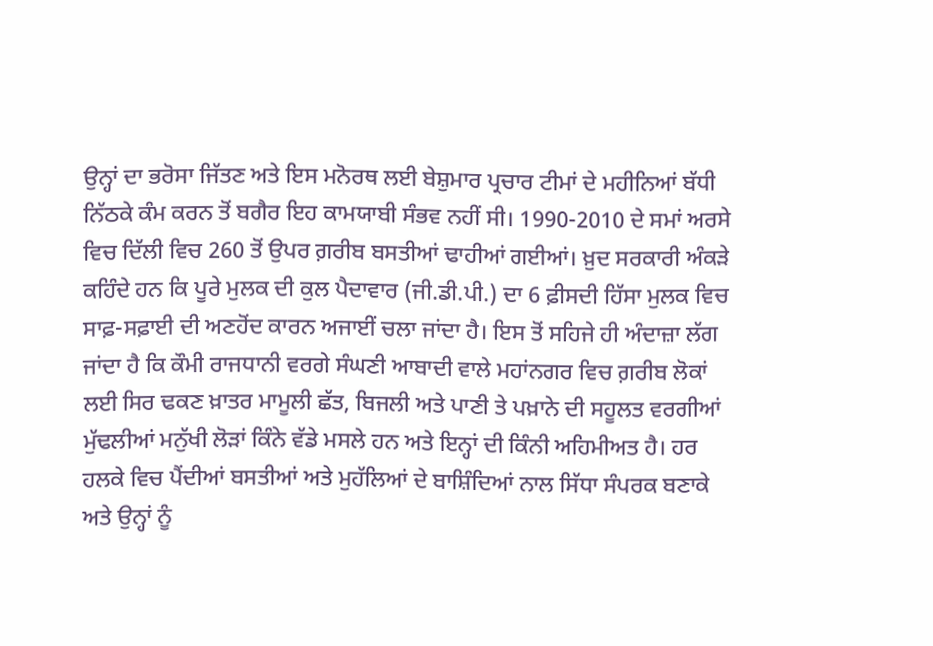ਉਨ੍ਹਾਂ ਦਾ ਭਰੋਸਾ ਜਿੱਤਣ ਅਤੇ ਇਸ ਮਨੋਰਥ ਲਈ ਬੇਸ਼ੁਮਾਰ ਪ੍ਰਚਾਰ ਟੀਮਾਂ ਦੇ ਮਹੀਨਿਆਂ ਬੱਧੀ ਨਿੱਠਕੇ ਕੰਮ ਕਰਨ ਤੋਂ ਬਗੈਰ ਇਹ ਕਾਮਯਾਬੀ ਸੰਭਵ ਨਹੀਂ ਸੀ। 1990-2010 ਦੇ ਸਮਾਂ ਅਰਸੇ ਵਿਚ ਦਿੱਲੀ ਵਿਚ 260 ਤੋਂ ਉਪਰ ਗ਼ਰੀਬ ਬਸਤੀਆਂ ਢਾਹੀਆਂ ਗਈਆਂ। ਖ਼ੁਦ ਸਰਕਾਰੀ ਅੰਕੜੇ ਕਹਿੰਦੇ ਹਨ ਕਿ ਪੂਰੇ ਮੁਲਕ ਦੀ ਕੁਲ ਪੈਦਾਵਾਰ (ਜੀ.ਡੀ.ਪੀ.) ਦਾ 6 ਫ਼ੀਸਦੀ ਹਿੱਸਾ ਮੁਲਕ ਵਿਚ ਸਾਫ਼-ਸਫ਼ਾਈ ਦੀ ਅਣਹੋਂਦ ਕਾਰਨ ਅਜਾਈਂ ਚਲਾ ਜਾਂਦਾ ਹੈ। ਇਸ ਤੋਂ ਸਹਿਜੇ ਹੀ ਅੰਦਾਜ਼ਾ ਲੱਗ ਜਾਂਦਾ ਹੈ ਕਿ ਕੌਮੀ ਰਾਜਧਾਨੀ ਵਰਗੇ ਸੰਘਣੀ ਆਬਾਦੀ ਵਾਲੇ ਮਹਾਂਨਗਰ ਵਿਚ ਗ਼ਰੀਬ ਲੋਕਾਂ ਲਈ ਸਿਰ ਢਕਣ ਖ਼ਾਤਰ ਮਾਮੂਲੀ ਛੱਤ, ਬਿਜਲੀ ਅਤੇ ਪਾਣੀ ਤੇ ਪਖ਼ਾਨੇ ਦੀ ਸਹੂਲਤ ਵਰਗੀਆਂ ਮੁੱਢਲੀਆਂ ਮਨੁੱਖੀ ਲੋੜਾਂ ਕਿੰਨੇ ਵੱਡੇ ਮਸਲੇ ਹਨ ਅਤੇ ਇਨ੍ਹਾਂ ਦੀ ਕਿੰਨੀ ਅਹਿਮੀਅਤ ਹੈ। ਹਰ ਹਲਕੇ ਵਿਚ ਪੈਂਦੀਆਂ ਬਸਤੀਆਂ ਅਤੇ ਮੁਹੱਲਿਆਂ ਦੇ ਬਾਸ਼ਿੰਦਿਆਂ ਨਾਲ ਸਿੱਧਾ ਸੰਪਰਕ ਬਣਾਕੇ ਅਤੇ ਉਨ੍ਹਾਂ ਨੂੰ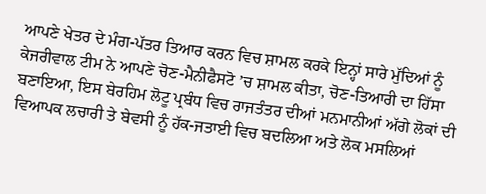ਆਪਣੇ ਖੇਤਰ ਦੇ ਮੰਗ-ਪੱਤਰ ਤਿਆਰ ਕਰਨ ਵਿਚ ਸ਼ਾਮਲ ਕਰਕੇ ਇਨ੍ਹਾਂ ਸਾਰੇ ਮੁੱਦਿਆਂ ਨੂੰ ਕੇਜਰੀਵਾਲ ਟੀਮ ਨੇ ਆਪਣੇ ਚੋਣ-ਮੈਨੀਫੈਸਟੋ ’ਚ ਸ਼ਾਮਲ ਕੀਤਾ, ਚੋਣ-ਤਿਆਰੀ ਦਾ ਹਿੱਸਾ ਬਣਾਇਆ, ਇਸ ਬੇਰਹਿਮ ਲੋਟੂ ਪ੍ਰਬੰਧ ਵਿਚ ਰਾਜਤੰਤਰ ਦੀਆਂ ਮਨਮਾਨੀਆਂ ਅੱਗੇ ਲੋਕਾਂ ਦੀ ਵਿਆਪਕ ਲਚਾਰੀ ਤੇ ਬੇਵਸੀ ਨੂੰ ਹੱਕ-ਜਤਾਈ ਵਿਚ ਬਦਲਿਆ ਅਤੇ ਲੋਕ ਮਸਲਿਆਂ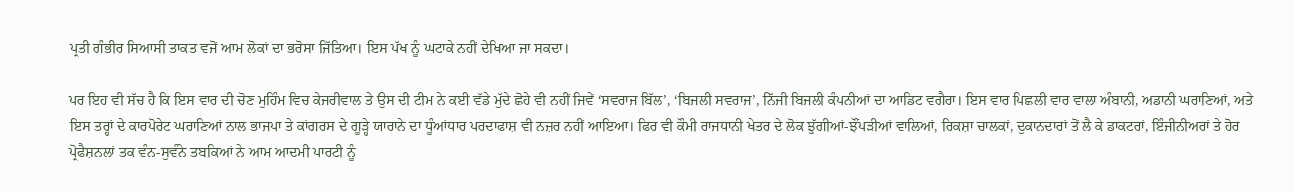ਪ੍ਰਤੀ ਗੰਭੀਰ ਸਿਆਸੀ ਤਾਕਤ ਵਜੋਂ ਆਮ ਲੋਕਾਂ ਦਾ ਭਰੋਸਾ ਜਿੱਤਿਆ। ਇਸ ਪੱਖ ਨੂੰ ਘਟਾਕੇ ਨਹੀਂ ਦੇਖਿਆ ਜਾ ਸਕਦਾ।

ਪਰ ਇਹ ਵੀ ਸੱਚ ਹੈ ਕਿ ਇਸ ਵਾਰ ਦੀ ਚੋਣ ਮੁਹਿੰਮ ਵਿਚ ਕੇਜਰੀਵਾਲ ਤੇ ਉਸ ਦੀ ਟੀਮ ਨੇ ਕਈ ਵੱਡੇ ਮੁੱਦੇ ਛੋਹੇ ਵੀ ਨਹੀਂ ਜਿਵੇਂ ‘ਸਵਰਾਜ ਬਿੱਲ’, ‘ਬਿਜਲੀ ਸਵਰਾਜ’, ਨਿੱਜੀ ਬਿਜਲੀ ਕੰਪਨੀਆਂ ਦਾ ਆਡਿਟ ਵਗੈਰਾ। ਇਸ ਵਾਰ ਪਿਛਲੀ ਵਾਰ ਵਾਲਾ ਅੰਬਾਨੀ, ਅਡਾਨੀ ਘਰਾਣਿਆਂ, ਅਤੇ ਇਸ ਤਰ੍ਹਾਂ ਦੇ ਕਾਰਪੋਰੇਟ ਘਰਾਣਿਆਂ ਨਾਲ ਭਾਜਪਾ ਤੇ ਕਾਂਗਰਸ ਦੇ ਗੂੜ੍ਹੇ ਯਾਰਾਨੇ ਦਾ ਧੂੰਆਂਧਾਰ ਪਰਦਾਫਾਸ਼ ਵੀ ਨਜ਼ਰ ਨਹੀਂ ਆਇਆ। ਫਿਰ ਵੀ ਕੌਮੀ ਰਾਜਧਾਨੀ ਖੇਤਰ ਦੇ ਲੋਕ ਝੁੱਗੀਆਂ-ਝੌਂਪੜੀਆਂ ਵਾਲਿਆਂ, ਰਿਕਸ਼ਾ ਚਾਲਕਾਂ, ਦੁਕਾਨਦਾਰਾਂ ਤੋਂ ਲੈ ਕੇ ਡਾਕਟਰਾਂ, ਇੰਜੀਨੀਅਰਾਂ ਤੇ ਹੋਰ ਪ੍ਰੋਫੈਸ਼ਨਲਾਂ ਤਕ ਵੰਨ-ਸੁਵੰਨੇ ਤਬਕਿਆਂ ਨੇ ਆਮ ਆਦਮੀ ਪਾਰਟੀ ਨੂੰ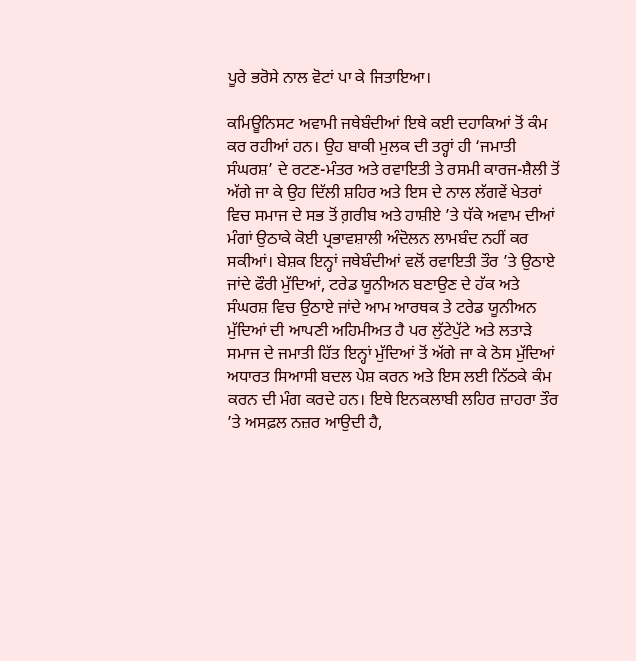ਪੂਰੇ ਭਰੋਸੇ ਨਾਲ ਵੋਟਾਂ ਪਾ ਕੇ ਜਿਤਾਇਆ।

ਕਮਿਊਨਿਸਟ ਅਵਾਮੀ ਜਥੇਬੰਦੀਆਂ ਇਥੇ ਕਈ ਦਹਾਕਿਆਂ ਤੋਂ ਕੰਮ ਕਰ ਰਹੀਆਂ ਹਨ। ਉਹ ਬਾਕੀ ਮੁਲਕ ਦੀ ਤਰ੍ਹਾਂ ਹੀ ‘ਜਮਾਤੀ ਸੰਘਰਸ਼’ ਦੇ ਰਟਣ-ਮੰਤਰ ਅਤੇ ਰਵਾਇਤੀ ਤੇ ਰਸਮੀ ਕਾਰਜ-ਸ਼ੈਲੀ ਤੋਂ ਅੱਗੇ ਜਾ ਕੇ ਉਹ ਦਿੱਲੀ ਸ਼ਹਿਰ ਅਤੇ ਇਸ ਦੇ ਨਾਲ ਲੱਗਵੇਂ ਖੇਤਰਾਂ ਵਿਚ ਸਮਾਜ ਦੇ ਸਭ ਤੋਂ ਗ਼ਰੀਬ ਅਤੇ ਹਾਸ਼ੀਏ ’ਤੇ ਧੱਕੇ ਅਵਾਮ ਦੀਆਂ ਮੰਗਾਂ ਉਠਾਕੇ ਕੋਈ ਪ੍ਰਭਾਵਸ਼ਾਲੀ ਅੰਦੋਲਨ ਲਾਮਬੰਦ ਨਹੀਂ ਕਰ ਸਕੀਆਂ। ਬੇਸ਼ਕ ਇਨ੍ਹਾਂ ਜਥੇਬੰਦੀਆਂ ਵਲੋਂ ਰਵਾਇਤੀ ਤੌਰ ’ਤੇ ਉਠਾਏ ਜਾਂਦੇ ਫੌਰੀ ਮੁੱਦਿਆਂ, ਟਰੇਡ ਯੂਨੀਅਨ ਬਣਾਉਣ ਦੇ ਹੱਕ ਅਤੇ ਸੰਘਰਸ਼ ਵਿਚ ਉਠਾਏ ਜਾਂਦੇ ਆਮ ਆਰਥਕ ਤੇ ਟਰੇਡ ਯੂਨੀਅਨ ਮੁੱਦਿਆਂ ਦੀ ਆਪਣੀ ਅਹਿਮੀਅਤ ਹੈ ਪਰ ਲੁੱਟੇਪੁੱਟੇ ਅਤੇ ਲਤਾੜੇ ਸਮਾਜ ਦੇ ਜਮਾਤੀ ਹਿੱਤ ਇਨ੍ਹਾਂ ਮੁੱਦਿਆਂ ਤੋਂ ਅੱਗੇ ਜਾ ਕੇ ਠੋਸ ਮੁੱਦਿਆਂ ਅਧਾਰਤ ਸਿਆਸੀ ਬਦਲ ਪੇਸ਼ ਕਰਨ ਅਤੇ ਇਸ ਲਈ ਨਿੱਠਕੇ ਕੰਮ ਕਰਨ ਦੀ ਮੰਗ ਕਰਦੇ ਹਨ। ਇਥੇ ਇਨਕਲਾਬੀ ਲਹਿਰ ਜ਼ਾਹਰਾ ਤੌਰ ’ਤੇ ਅਸਫ਼ਲ ਨਜ਼ਰ ਆਉਦੀ ਹੈ,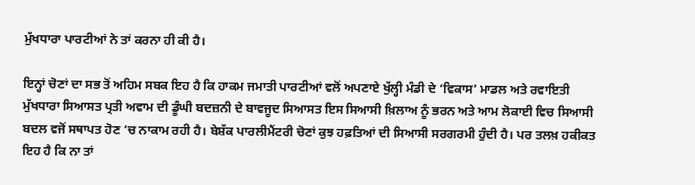ਮੁੱਖਧਾਰਾ ਪਾਰਟੀਆਂ ਨੇ ਤਾਂ ਕਰਨਾ ਹੀ ਕੀ ਹੈ।

ਇਨ੍ਹਾਂ ਚੋਣਾਂ ਦਾ ਸਭ ਤੋਂ ਅਹਿਮ ਸਬਕ ਇਹ ਹੈ ਕਿ ਹਾਕਮ ਜਮਾਤੀ ਪਾਰਟੀਆਂ ਵਲੋਂ ਅਪਣਾਏ ਖੁੱਲ੍ਹੀ ਮੰਡੀ ਦੇ ‘ਵਿਕਾਸ’ ਮਾਡਲ ਅਤੇ ਰਵਾਇਤੀ ਮੁੱਖਧਾਰਾ ਸਿਆਸਤ ਪ੍ਰਤੀ ਅਵਾਮ ਦੀ ਡੂੰਘੀ ਬਦਜ਼ਨੀ ਦੇ ਬਾਵਜੂਦ ਸਿਆਸਤ ਇਸ ਸਿਆਸੀ ਖ਼ਿਲਾਅ ਨੂੰ ਭਰਨ ਅਤੇ ਆਮ ਲੋਕਾਈ ਵਿਚ ਸਿਆਸੀ ਬਦਲ ਵਜੋਂ ਸਥਾਪਤ ਹੋਣ ’ਚ ਨਾਕਾਮ ਰਹੀ ਹੈ। ਬੇਸ਼ੱਕ ਪਾਰਲੀਮੈਂਟਰੀ ਚੋਣਾਂ ਕੁਝ ਹਫ਼ਤਿਆਂ ਦੀ ਸਿਆਸੀ ਸਰਗਰਮੀ ਹੁੰਦੀ ਹੈ। ਪਰ ਤਲਖ਼ ਹਕੀਕਤ ਇਹ ਹੈ ਕਿ ਨਾ ਤਾਂ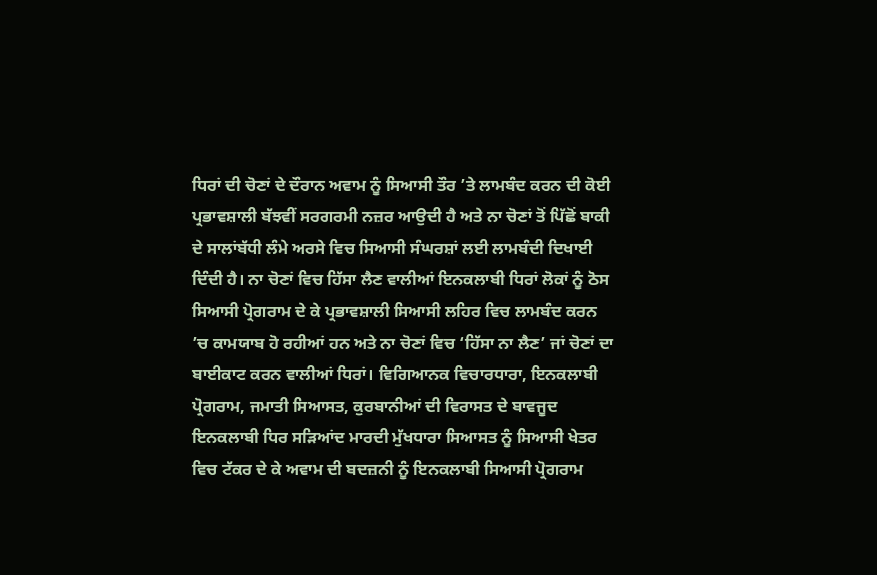ਧਿਰਾਂ ਦੀ ਚੋਣਾਂ ਦੇ ਦੌਰਾਨ ਅਵਾਮ ਨੂੰ ਸਿਆਸੀ ਤੌਰ ’ਤੇ ਲਾਮਬੰਦ ਕਰਨ ਦੀ ਕੋਈ ਪ੍ਰਭਾਵਸ਼ਾਲੀ ਬੱਝਵੀਂ ਸਰਗਰਮੀ ਨਜ਼ਰ ਆਉਦੀ ਹੈ ਅਤੇ ਨਾ ਚੋਣਾਂ ਤੋਂ ਪਿੱਛੋਂ ਬਾਕੀ ਦੇ ਸਾਲਾਂਬੱਧੀ ਲੰਮੇ ਅਰਸੇ ਵਿਚ ਸਿਆਸੀ ਸੰਘਰਸ਼ਾਂ ਲਈ ਲਾਮਬੰਦੀ ਦਿਖਾਈ ਦਿੰਦੀ ਹੈ। ਨਾ ਚੋਣਾਂ ਵਿਚ ਹਿੱਸਾ ਲੈਣ ਵਾਲੀਆਂ ਇਨਕਲਾਬੀ ਧਿਰਾਂ ਲੋਕਾਂ ਨੂੰ ਠੋਸ ਸਿਆਸੀ ਪ੍ਰੋਗਰਾਮ ਦੇ ਕੇ ਪ੍ਰਭਾਵਸ਼ਾਲੀ ਸਿਆਸੀ ਲਹਿਰ ਵਿਚ ਲਾਮਬੰਦ ਕਰਨ ’ਚ ਕਾਮਯਾਬ ਹੋ ਰਹੀਆਂ ਹਨ ਅਤੇ ਨਾ ਚੋਣਾਂ ਵਿਚ ‘ਹਿੱਸਾ ਨਾ ਲੈਣ’ ਜਾਂ ਚੋਣਾਂ ਦਾ ਬਾਈਕਾਟ ਕਰਨ ਵਾਲੀਆਂ ਧਿਰਾਂ। ਵਿਗਿਆਨਕ ਵਿਚਾਰਧਾਰਾ, ਇਨਕਲਾਬੀ ਪ੍ਰੋਗਰਾਮ, ਜਮਾਤੀ ਸਿਆਸਤ, ਕੁਰਬਾਨੀਆਂ ਦੀ ਵਿਰਾਸਤ ਦੇ ਬਾਵਜੂਦ ਇਨਕਲਾਬੀ ਧਿਰ ਸੜਿਆਂਦ ਮਾਰਦੀ ਮੁੱਖਧਾਰਾ ਸਿਆਸਤ ਨੂੰ ਸਿਆਸੀ ਖੇਤਰ ਵਿਚ ਟੱਕਰ ਦੇ ਕੇ ਅਵਾਮ ਦੀ ਬਦਜ਼ਨੀ ਨੂੰ ਇਨਕਲਾਬੀ ਸਿਆਸੀ ਪ੍ਰੋਗਰਾਮ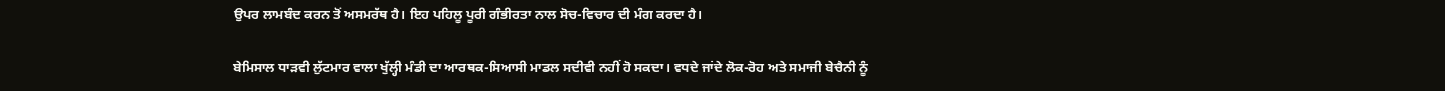ਉਪਰ ਲਾਮਬੰਦ ਕਰਨ ਤੋਂ ਅਸਮਰੱਥ ਹੈ। ਇਹ ਪਹਿਲੂ ਪੂਰੀ ਗੰਭੀਰਤਾ ਨਾਲ ਸੋਚ-ਵਿਚਾਰ ਦੀ ਮੰਗ ਕਰਦਾ ਹੈ।

ਬੇਮਿਸਾਲ ਧਾੜਵੀ ਲੁੱਟਮਾਰ ਵਾਲਾ ਖੁੱਲ੍ਹੀ ਮੰਡੀ ਦਾ ਆਰਥਕ-ਸਿਆਸੀ ਮਾਡਲ ਸਦੀਵੀ ਨਹੀਂ ਹੋ ਸਕਦਾ। ਵਧਦੇ ਜਾਂਦੇ ਲੋਕ-ਰੋਹ ਅਤੇ ਸਮਾਜੀ ਬੇਚੈਨੀ ਨੂੰ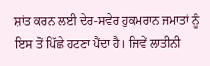ਸ਼ਾਂਤ ਕਰਨ ਲਈ ਦੇਰ-ਸਵੇਰ ਹੁਕਮਰਾਨ ਜਮਾਤਾਂ ਨੂੰ ਇਸ ਤੋਂ ਪਿੱਛੇ ਹਟਣਾ ਪੈਂਦਾ ਹੈ। ਜਿਵੇਂ ਲਾਤੀਨੀ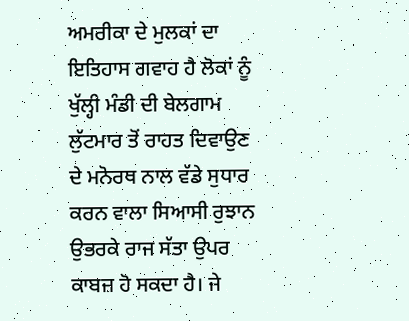ਅਮਰੀਕਾ ਦੇ ਮੁਲਕਾਂ ਦਾ ਇਤਿਹਾਸ ਗਵਾਹ ਹੈ ਲੋਕਾਂ ਨੂੰ ਖੁੱਲ੍ਹੀ ਮੰਡੀ ਦੀ ਬੇਲਗਾਮ ਲੁੱਟਮਾਰ ਤੋਂ ਰਾਹਤ ਦਿਵਾਉਣ ਦੇ ਮਨੋਰਥ ਨਾਲ ਵੱਡੇ ਸੁਧਾਰ ਕਰਨ ਵਾਲਾ ਸਿਆਸੀ ਰੁਝਾਨ ਉਭਰਕੇ ਰਾਜ ਸੱਤਾ ਉਪਰ ਕਾਬਜ਼ ਹੋ ਸਕਦਾ ਹੈ। ਜੇ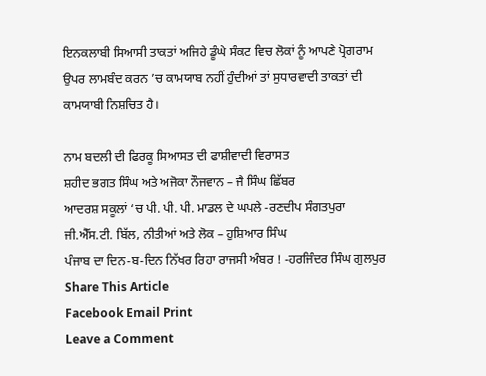ਇਨਕਲਾਬੀ ਸਿਆਸੀ ਤਾਕਤਾਂ ਅਜਿਹੇ ਡੂੰਘੇ ਸੰਕਟ ਵਿਚ ਲੋਕਾਂ ਨੂੰ ਆਪਣੇ ਪ੍ਰੋਗਰਾਮ ਉਪਰ ਲਾਮਬੰਦ ਕਰਨ ’ਚ ਕਾਮਯਾਬ ਨਹੀਂ ਹੁੰਦੀਆਂ ਤਾਂ ਸੁਧਾਰਵਾਦੀ ਤਾਕਤਾਂ ਦੀ ਕਾਮਯਾਬੀ ਨਿਸ਼ਚਿਤ ਹੈ।

ਨਾਮ ਬਦਲੀ ਦੀ ਫਿਰਕੂ ਸਿਆਸਤ ਦੀ ਫਾਸ਼ੀਵਾਦੀ ਵਿਰਾਸਤ
ਸ਼ਹੀਦ ਭਗਤ ਸਿੰਘ ਅਤੇ ਅਜੋਕਾ ਨੌਜਵਾਨ – ਜੈ ਸਿੰਘ ਛਿੱਬਰ
ਆਦਰਸ਼ ਸਕੂਲਾਂ ‘ਚ ਪੀ. ਪੀ. ਪੀ. ਮਾਡਲ ਦੇ ਘਪਲੇ -ਰਣਦੀਪ ਸੰਗਤਪੁਰਾ
ਜੀ.ਐੱਸ.ਟੀ. ਬਿੱਲ, ਨੀਤੀਆਂ ਅਤੇ ਲੋਕ – ਹੁਸ਼ਿਆਰ ਸਿੰਘ
ਪੰਜਾਬ ਦਾ ਦਿਨ-ਬ-ਦਿਨ ਨਿੱਖਰ ਰਿਹਾ ਰਾਜਸੀ ਅੰਬਰ ! -ਹਰਜਿੰਦਰ ਸਿੰਘ ਗੁਲਪੁਰ
Share This Article
Facebook Email Print
Leave a Comment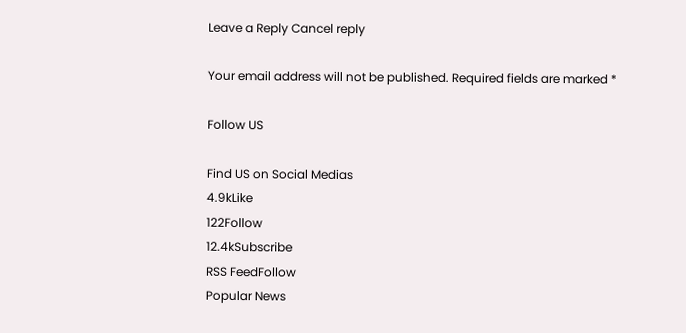Leave a Reply Cancel reply

Your email address will not be published. Required fields are marked *

Follow US

Find US on Social Medias
4.9kLike
122Follow
12.4kSubscribe
RSS FeedFollow
Popular News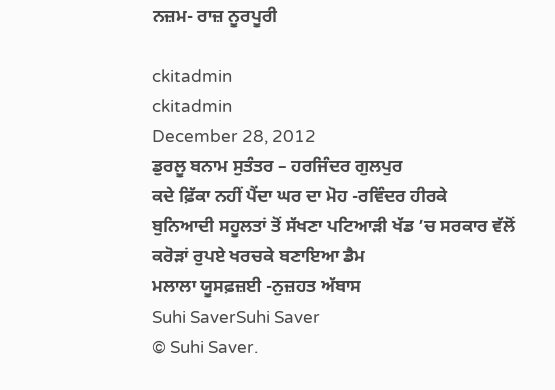ਨਜ਼ਮ- ਰਾਜ਼ ਨੂਰਪੂਰੀ

ckitadmin
ckitadmin
December 28, 2012
ਡੁਰਲੂ ਬਨਾਮ ਸੁਤੰਤਰ – ਹਰਜਿੰਦਰ ਗੁਲਪੁਰ
ਕਦੇ ਫ਼ਿੱਕਾ ਨਹੀਂ ਪੈਂਦਾ ਘਰ ਦਾ ਮੋਹ -ਰਵਿੰਦਰ ਹੀਰਕੇ
ਬੁਨਿਆਦੀ ਸਹੂਲਤਾਂ ਤੋਂ ਸੱਖਣਾ ਪਟਿਆੜੀ ਖੱਡ ’ਚ ਸਰਕਾਰ ਵੱਲੋਂ ਕਰੋੜਾਂ ਰੁਪਏ ਖਰਚਕੇ ਬਣਾਇਆ ਡੈਮ
ਮਲਾਲਾ ਯੂਸਫ਼ਜ਼ਈ -ਨੁਜ਼ਹਤ ਅੱਬਾਸ
Suhi SaverSuhi Saver
© Suhi Saver.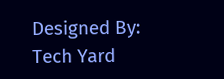Designed By: Tech Yard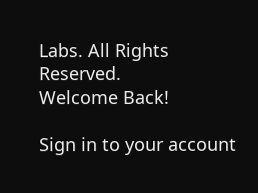Labs. All Rights Reserved.
Welcome Back!

Sign in to your account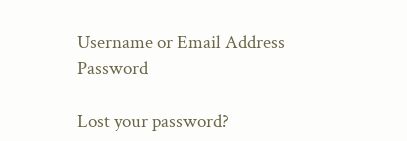Username or Email Address
Password

Lost your password?